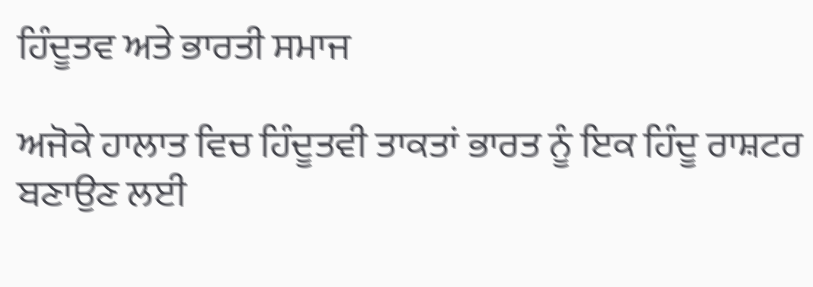ਹਿੰਦੂਤਵ ਅਤੇ ਭਾਰਤੀ ਸਮਾਜ

ਅਜੋਕੇ ਹਾਲਾਤ ਵਿਚ ਹਿੰਦੂਤਵੀ ਤਾਕਤਾਂ ਭਾਰਤ ਨੂੰ ਇਕ ਹਿੰਦੂ ਰਾਸ਼ਟਰ ਬਣਾਉਣ ਲਈ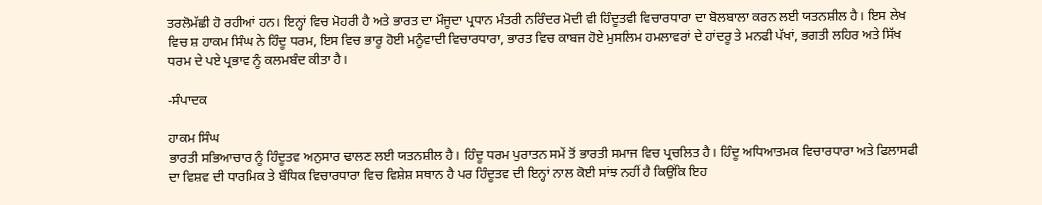ਤਰਲੋਮੱਛੀ ਹੋ ਰਹੀਆਂ ਹਨ। ਇਨ੍ਹਾਂ ਵਿਚ ਮੋਹਰੀ ਹੈ ਅਤੇ ਭਾਰਤ ਦਾ ਮੌਜੂਦਾ ਪ੍ਰਧਾਨ ਮੰਤਰੀ ਨਰਿੰਦਰ ਮੋਦੀ ਵੀ ਹਿੰਦੂਤਵੀ ਵਿਚਾਰਧਾਰਾ ਦਾ ਬੋਲਬਾਲਾ ਕਰਨ ਲਈ ਯਤਨਸ਼ੀਲ ਹੈ। ਇਸ ਲੇਖ ਵਿਚ ਸ਼ ਹਾਕਮ ਸਿੰਘ ਨੇ ਹਿੰਦੂ ਧਰਮ, ਇਸ ਵਿਚ ਭਾਰੂ ਹੋਈ ਮਨੂੰਵਾਦੀ ਵਿਚਾਰਧਾਰਾ, ਭਾਰਤ ਵਿਚ ਕਾਬਜ ਹੋਏ ਮੁਸਲਿਮ ਹਮਲਾਵਰਾਂ ਦੇ ਹਾਂਦਰੂ ਤੇ ਮਨਫੀ ਪੱਖਾਂ, ਭਗਤੀ ਲਹਿਰ ਅਤੇ ਸਿੱਖ ਧਰਮ ਦੇ ਪਏ ਪ੍ਰਭਾਵ ਨੂੰ ਕਲਮਬੰਦ ਕੀਤਾ ਹੈ।

-ਸੰਪਾਦਕ

ਹਾਕਮ ਸਿੰਘ
ਭਾਰਤੀ ਸਭਿਆਚਾਰ ਨੂੰ ਹਿੰਦੂਤਵ ਅਨੁਸਾਰ ਢਾਲਣ ਲਈ ਯਤਨਸ਼ੀਲ ਹੈ। ਹਿੰਦੂ ਧਰਮ ਪੁਰਾਤਨ ਸਮੇਂ ਤੋਂ ਭਾਰਤੀ ਸਮਾਜ ਵਿਚ ਪ੍ਰਚਲਿਤ ਹੈ। ਹਿੰਦੂ ਅਧਿਆਤਮਕ ਵਿਚਾਰਧਾਰਾ ਅਤੇ ਫਿਲਾਸਫੀ ਦਾ ਵਿਸ਼ਵ ਦੀ ਧਾਰਮਿਕ ਤੇ ਬੌਧਿਕ ਵਿਚਾਰਧਾਰਾ ਵਿਚ ਵਿਸ਼ੇਸ਼ ਸਥਾਨ ਹੈ ਪਰ ਹਿੰਦੂਤਵ ਦੀ ਇਨ੍ਹਾਂ ਨਾਲ ਕੋਈ ਸਾਂਝ ਨਹੀਂ ਹੈ ਕਿਉਂਕਿ ਇਹ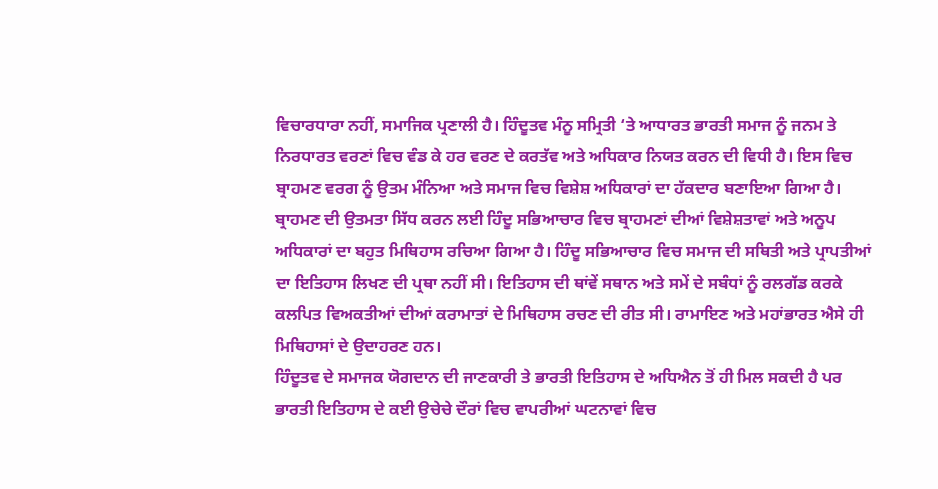ਵਿਚਾਰਧਾਰਾ ਨਹੀਂ, ਸਮਾਜਿਕ ਪ੍ਰਣਾਲੀ ਹੈ। ਹਿੰਦੂਤਵ ਮੰਨੂ ਸਮ੍ਰਿਤੀ ‘ਤੇ ਆਧਾਰਤ ਭਾਰਤੀ ਸਮਾਜ ਨੂੰ ਜਨਮ ਤੇ ਨਿਰਧਾਰਤ ਵਰਣਾਂ ਵਿਚ ਵੰਡ ਕੇ ਹਰ ਵਰਣ ਦੇ ਕਰਤੱਵ ਅਤੇ ਅਧਿਕਾਰ ਨਿਯਤ ਕਰਨ ਦੀ ਵਿਧੀ ਹੈ। ਇਸ ਵਿਚ ਬ੍ਰਾਹਮਣ ਵਰਗ ਨੂੰ ਉਤਮ ਮੰਨਿਆ ਅਤੇ ਸਮਾਜ ਵਿਚ ਵਿਸ਼ੇਸ਼ ਅਧਿਕਾਰਾਂ ਦਾ ਹੱਕਦਾਰ ਬਣਾਇਆ ਗਿਆ ਹੈ।
ਬ੍ਰਾਹਮਣ ਦੀ ਉਤਮਤਾ ਸਿੱਧ ਕਰਨ ਲਈ ਹਿੰਦੂ ਸਭਿਆਚਾਰ ਵਿਚ ਬ੍ਰਾਹਮਣਾਂ ਦੀਆਂ ਵਿਸ਼ੇਸ਼ਤਾਵਾਂ ਅਤੇ ਅਨੂਪ ਅਧਿਕਾਰਾਂ ਦਾ ਬਹੁਤ ਮਿਥਿਹਾਸ ਰਚਿਆ ਗਿਆ ਹੈ। ਹਿੰਦੂ ਸਭਿਆਚਾਰ ਵਿਚ ਸਮਾਜ ਦੀ ਸਥਿਤੀ ਅਤੇ ਪ੍ਰਾਪਤੀਆਂ ਦਾ ਇਤਿਹਾਸ ਲਿਖਣ ਦੀ ਪ੍ਰਥਾ ਨਹੀਂ ਸੀ। ਇਤਿਹਾਸ ਦੀ ਥਾਂਵੇਂ ਸਥਾਨ ਅਤੇ ਸਮੇਂ ਦੇ ਸਬੰਧਾਂ ਨੂੰ ਰਲਗੱਡ ਕਰਕੇ ਕਲਪਿਤ ਵਿਅਕਤੀਆਂ ਦੀਆਂ ਕਰਾਮਾਤਾਂ ਦੇ ਮਿਥਿਹਾਸ ਰਚਣ ਦੀ ਰੀਤ ਸੀ। ਰਾਮਾਇਣ ਅਤੇ ਮਹਾਂਭਾਰਤ ਐਸੇ ਹੀ ਮਿਥਿਹਾਸਾਂ ਦੇ ਉਦਾਹਰਣ ਹਨ।
ਹਿੰਦੂਤਵ ਦੇ ਸਮਾਜਕ ਯੋਗਦਾਨ ਦੀ ਜਾਣਕਾਰੀ ਤੇ ਭਾਰਤੀ ਇਤਿਹਾਸ ਦੇ ਅਧਿਐਨ ਤੋਂ ਹੀ ਮਿਲ ਸਕਦੀ ਹੈ ਪਰ ਭਾਰਤੀ ਇਤਿਹਾਸ ਦੇ ਕਈ ਉਚੇਚੇ ਦੌਰਾਂ ਵਿਚ ਵਾਪਰੀਆਂ ਘਟਨਾਵਾਂ ਵਿਚ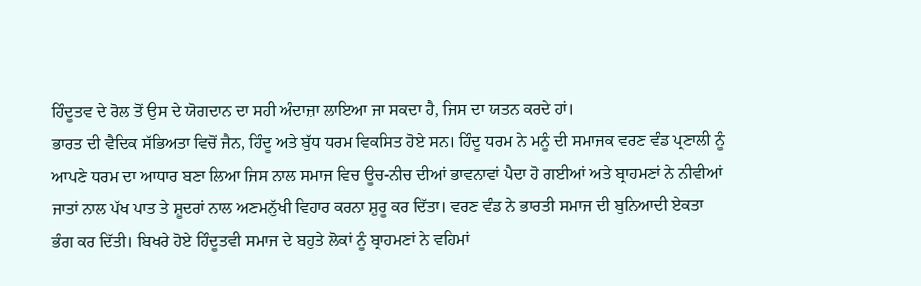ਹਿੰਦੂਤਵ ਦੇ ਰੋਲ ਤੋਂ ਉਸ ਦੇ ਯੋਗਦਾਨ ਦਾ ਸਹੀ ਅੰਦਾਜ਼ਾ ਲਾਇਆ ਜਾ ਸਕਦਾ ਹੈ, ਜਿਸ ਦਾ ਯਤਨ ਕਰਦੇ ਹਾਂ।
ਭਾਰਤ ਦੀ ਵੈਦਿਕ ਸੱਭਿਅਤਾ ਵਿਚੋਂ ਜੈਨ, ਹਿੰਦੂ ਅਤੇ ਬੁੱਧ ਧਰਮ ਵਿਕਸਿਤ ਹੋਏ ਸਨ। ਹਿੰਦੂ ਧਰਮ ਨੇ ਮਨੂੰ ਦੀ ਸਮਾਜਕ ਵਰਣ ਵੰਡ ਪ੍ਰਣਾਲੀ ਨੂੰ ਆਪਣੇ ਧਰਮ ਦਾ ਆਧਾਰ ਬਣਾ ਲਿਆ ਜਿਸ ਨਾਲ ਸਮਾਜ ਵਿਚ ਊਚ-ਨੀਚ ਦੀਆਂ ਭਾਵਨਾਵਾਂ ਪੈਦਾ ਹੋ ਗਈਆਂ ਅਤੇ ਬ੍ਰਾਹਮਣਾਂ ਨੇ ਨੀਵੀਆਂ ਜਾਤਾਂ ਨਾਲ ਪੱਖ ਪਾਤ ਤੇ ਸ਼ੂਦਰਾਂ ਨਾਲ ਅਣਮਨੁੱਖੀ ਵਿਹਾਰ ਕਰਨਾ ਸ਼ੁਰੂ ਕਰ ਦਿੱਤਾ। ਵਰਣ ਵੰਡ ਨੇ ਭਾਰਤੀ ਸਮਾਜ ਦੀ ਬੁਨਿਆਦੀ ਏਕਤਾ ਭੰਗ ਕਰ ਦਿੱਤੀ। ਬਿਖਰੇ ਹੋਏ ਹਿੰਦੂਤਵੀ ਸਮਾਜ ਦੇ ਬਹੁਤੇ ਲੋਕਾਂ ਨੂੰ ਬ੍ਰਾਹਮਣਾਂ ਨੇ ਵਹਿਮਾਂ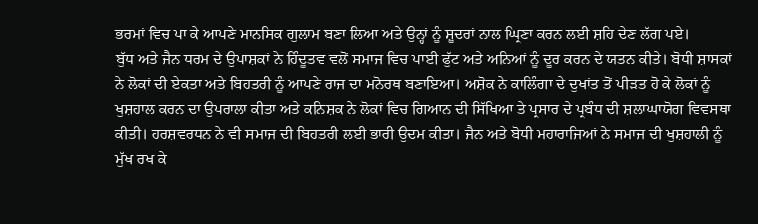ਭਰਮਾਂ ਵਿਚ ਪਾ ਕੇ ਆਪਣੇ ਮਾਨਸਿਕ ਗੁਲਾਮ ਬਣਾ ਲਿਆ ਅਤੇ ਉਨ੍ਹਾਂ ਨੂੰ ਸ਼ੂਦਰਾਂ ਨਾਲ ਘ੍ਰਿਣਾ ਕਰਨ ਲਈ ਸ਼ਹਿ ਦੇਣ ਲੱਗ ਪਏ।
ਬੁੱਧ ਅਤੇ ਜੈਨ ਧਰਮ ਦੇ ਉਪਾਸ਼ਕਾਂ ਨੇ ਹਿੰਦੂਤਵ ਵਲੋਂ ਸਮਾਜ ਵਿਚ ਪਾਈ ਫੁੱਟ ਅਤੇ ਅਨਿਆਂ ਨੂੰ ਦੂਰ ਕਰਨ ਦੇ ਯਤਨ ਕੀਤੇ। ਬੋਧੀ ਸ਼ਾਸਕਾਂ ਨੇ ਲੋਕਾਂ ਦੀ ਏਕਤਾ ਅਤੇ ਬਿਹਤਰੀ ਨੂੰ ਆਪਣੇ ਰਾਜ ਦਾ ਮਨੋਰਥ ਬਣਾਇਆ। ਅਸ਼ੋਕ ਨੇ ਕਾਲਿੰਗਾ ਦੇ ਦੁਖਾਂਤ ਤੋਂ ਪੀੜਤ ਹੋ ਕੇ ਲੋਕਾਂ ਨੂੰ ਖੁਸ਼ਹਾਲ ਕਰਨ ਦਾ ਉਪਰਾਲਾ ਕੀਤਾ ਅਤੇ ਕਨਿਸ਼ਕ ਨੇ ਲੋਕਾਂ ਵਿਚ ਗਿਆਨ ਦੀ ਸਿੱਖਿਆ ਤੇ ਪ੍ਰਸਾਰ ਦੇ ਪ੍ਰਬੰਧ ਦੀ ਸ਼ਲਾਘਾਯੋਗ ਵਿਵਸਥਾ ਕੀਤੀ। ਹਰਸ਼ਵਰਧਨ ਨੇ ਵੀ ਸਮਾਜ ਦੀ ਬਿਹਤਰੀ ਲਈ ਭਾਰੀ ਉਦਮ ਕੀਤਾ। ਜੈਨ ਅਤੇ ਬੋਧੀ ਮਹਾਰਾਜਿਆਂ ਨੇ ਸਮਾਜ ਦੀ ਖੁਸ਼ਹਾਲੀ ਨੂੰ ਮੁੱਖ ਰਖ ਕੇ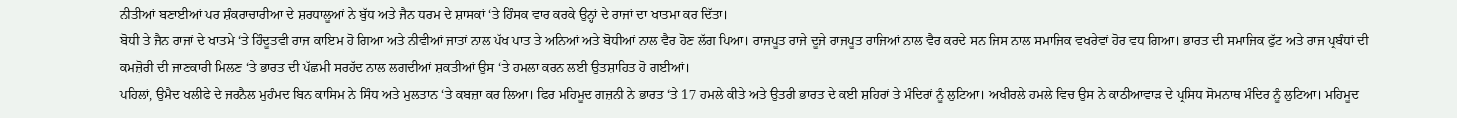ਨੀਤੀਆਂ ਬਣਾਈਆਂ ਪਰ ਸ਼ੰਕਰਾਚਾਰੀਆ ਦੇ ਸ਼ਰਧਾਲੂਆਂ ਨੇ ਬੁੱਧ ਅਤੇ ਜੈਨ ਧਰਮ ਦੇ ਸ਼ਾਸਕਾਂ ‘ਤੇ ਹਿੰਸਕ ਵਾਰ ਕਰਕੇ ਉਨ੍ਹਾਂ ਦੇ ਰਾਜਾਂ ਦਾ ਖਾਤਮਾ ਕਰ ਦਿੱਤਾ।
ਬੋਧੀ ਤੇ ਜੈਨ ਰਾਜਾਂ ਦੇ ਖਾਤਮੇ ‘ਤੇ ਹਿੰਦੂਤਵੀ ਰਾਜ ਕਾਇਮ ਹੋ ਗਿਆ ਅਤੇ ਨੀਵੀਆਂ ਜਾਤਾਂ ਨਾਲ ਪੱਖ ਪਾਤ ਤੇ ਅਨਿਆਂ ਅਤੇ ਬੋਧੀਆਂ ਨਾਲ ਵੈਰ ਹੋਣ ਲੱਗ ਪਿਆ। ਰਾਜਪੂਤ ਰਾਜੇ ਦੂਜੇ ਰਾਜਪੂਤ ਰਾਜਿਆਂ ਨਾਲ ਵੈਰ ਕਰਦੇ ਸਨ ਜਿਸ ਨਾਲ ਸਮਾਜਿਕ ਵਖਰੇਵਾਂ ਹੋਰ ਵਧ ਗਿਆ। ਭਾਰਤ ਦੀ ਸਮਾਜਿਕ ਫੁੱਟ ਅਤੇ ਰਾਜ ਪ੍ਰਬੰਧਾਂ ਦੀ ਕਮਜ਼ੋਰੀ ਦੀ ਜਾਣਕਾਰੀ ਮਿਲਣ ‘ਤੇ ਭਾਰਤ ਦੀ ਪੱਛਮੀ ਸਰਹੱਦ ਨਾਲ ਲਗਦੀਆਂ ਸ਼ਕਤੀਆਂ ਉਸ ‘ਤੇ ਹਮਲਾ ਕਰਨ ਲਈ ਉਤਸ਼ਾਹਿਤ ਹੋ ਗਈਆਂ।
ਪਹਿਲਾਂ, ਉਮੈਦ ਖਲੀਫੇ ਦੇ ਜਰਨੈਲ ਮੁਹੰਮਦ ਬਿਨ ਕਾਸਿਮ ਨੇ ਸਿੰਧ ਅਤੇ ਮੁਲਤਾਨ ‘ਤੇ ਕਬਜ਼ਾ ਕਰ ਲਿਆ। ਫਿਰ ਮਹਿਮੂਦ ਗਜ਼ਨੀ ਨੇ ਭਾਰਤ ‘ਤੇ 17 ਹਮਲੇ ਕੀਤੇ ਅਤੇ ਉਤਰੀ ਭਾਰਤ ਦੇ ਕਈ ਸ਼ਹਿਰਾਂ ਤੇ ਮੰਦਿਰਾਂ ਨੂੰ ਲੁਟਿਆ। ਅਖੀਰਲੇ ਹਮਲੇ ਵਿਚ ਉਸ ਨੇ ਕਾਠੀਆਵਾੜ ਦੇ ਪ੍ਰਸਿਧ ਸੋਮਨਾਥ ਮੰਦਿਰ ਨੂੰ ਲੁਟਿਆ। ਮਹਿਮੂਦ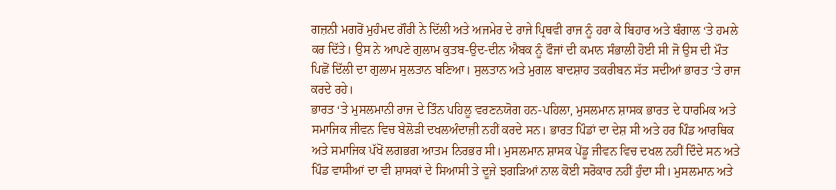ਗਜ਼ਨੀ ਮਗਰੋਂ ਮੁਹੰਮਦ ਗੌਰੀ ਨੇ ਦਿੱਲੀ ਅਤੇ ਅਜਮੇਰ ਦੇ ਰਾਜੇ ਪ੍ਰਿਥਵੀ ਰਾਜ ਨੂੰ ਹਰਾ ਕੇ ਬਿਹਾਰ ਅਤੇ ਬੰਗਾਲ ‘ਤੇ ਹਮਲੇ ਕਰ ਦਿੱਤੇ। ਉਸ ਨੇ ਆਪਣੇ ਗੁਲਾਮ ਕੁਤਬ-ਉਦ-ਦੀਨ ਐਬਕ ਨੂੰ ਫੌਜਾਂ ਦੀ ਕਮਾਨ ਸੰਭਾਲੀ ਹੋਈ ਸੀ ਜੋ ਉਸ ਦੀ ਮੌਤ ਪਿਛੋਂ ਦਿੱਲੀ ਦਾ ਗੁਲਾਮ ਸੁਲਤਾਨ ਬਣਿਆ। ਸੁਲਤਾਨ ਅਤੇ ਮੁਗਲ ਬਾਦਸ਼ਾਹ ਤਕਰੀਬਨ ਸੱਤ ਸਦੀਆਂ ਭਾਰਤ ‘ਤੇ ਰਾਜ ਕਰਦੇ ਰਹੇ।
ਭਾਰਤ ‘ਤੇ ਮੁਸਲਮਾਨੀ ਰਾਜ ਦੇ ਤਿੰਨ ਪਹਿਲੂ ਵਰਣਨਯੋਗ ਹਨ-ਪਹਿਲਾ, ਮੁਸਲਮਾਨ ਸ਼ਾਸਕ ਭਾਰਤ ਦੇ ਧਾਰਮਿਕ ਅਤੇ ਸਮਾਜਿਕ ਜੀਵਨ ਵਿਚ ਬੇਲੋੜੀ ਦਖਲਅੰਦਾਜ਼ੀ ਨਹੀਂ ਕਰਦੇ ਸਨ। ਭਾਰਤ ਪਿੰਡਾਂ ਦਾ ਦੇਸ਼ ਸੀ ਅਤੇ ਹਰ ਪਿੰਡ ਆਰਥਿਕ ਅਤੇ ਸਮਾਜਿਕ ਪੱਖੋਂ ਲਗਭਗ ਆਤਮ ਨਿਰਭਰ ਸੀ। ਮੁਸਲਮਾਨ ਸ਼ਾਸਕ ਪੇਂਡੂ ਜੀਵਨ ਵਿਚ ਦਖਲ ਨਹੀਂ ਦਿੰਦੇ ਸਨ ਅਤੇ ਪਿੰਡ ਵਾਸੀਆਂ ਦਾ ਵੀ ਸ਼ਾਸਕਾਂ ਦੇ ਸਿਆਸੀ ਤੇ ਦੂਜੇ ਝਗੜਿਆਂ ਨਾਲ ਕੋਈ ਸਰੋਕਾਰ ਨਹੀਂ ਹੁੰਦਾ ਸੀ। ਮੁਸਲਮਾਨ ਅਤੇ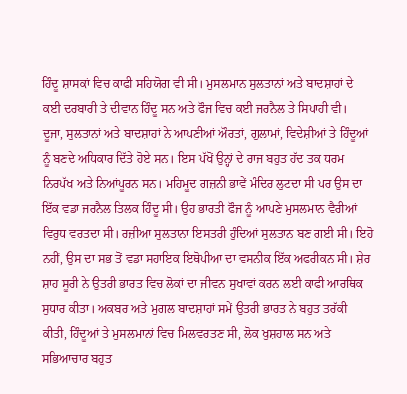ਹਿੰਦੂ ਸ਼ਾਸਕਾਂ ਵਿਚ ਕਾਫੀ ਸਹਿਯੋਗ ਵੀ ਸੀ। ਮੁਸਲਮਾਨ ਸੁਲਤਾਨਾਂ ਅਤੇ ਬਾਦਸ਼ਾਹਾਂ ਦੇ ਕਈ ਦਰਬਾਰੀ ਤੇ ਦੀਵਾਨ ਹਿੰਦੂ ਸਨ ਅਤੇ ਫੌਜ ਵਿਚ ਕਈ ਜਰਨੈਲ ਤੇ ਸਿਪਾਹੀ ਵੀ।
ਦੂਜਾ, ਸੁਲਤਾਨਾਂ ਅਤੇ ਬਾਦਸ਼ਾਹਾਂ ਨੇ ਆਪਣੀਆਂ ਔਰਤਾਂ, ਗੁਲਾਮਾਂ, ਵਿਦੇਸ਼ੀਆਂ ਤੇ ਹਿੰਦੂਆਂ ਨੂੰ ਬਣਦੇ ਅਧਿਕਾਰ ਦਿੱਤੇ ਹੋਏ ਸਨ। ਇਸ ਪੱਖੋਂ ਉਨ੍ਹਾਂ ਦੇ ਰਾਜ ਬਹੁਤ ਹੱਦ ਤਕ ਧਰਮ ਨਿਰਪੱਖ ਅਤੇ ਨਿਆਂਪੂਰਨ ਸਨ। ਮਹਿਮੂਦ ਗਜ਼ਨੀ ਭਾਵੇਂ ਮੰਦਿਰ ਲੁਟਦਾ ਸੀ ਪਰ ਉਸ ਦਾ ਇੱਕ ਵਡਾ ਜਰਨੈਲ ਤਿਲਕ ਹਿੰਦੂ ਸੀ। ਉਹ ਭਾਰਤੀ ਫੌਜ ਨੂੰ ਆਪਣੇ ਮੁਸਲਮਾਨ ਵੈਰੀਆਂ ਵਿਰੁਧ ਵਰਤਦਾ ਸੀ। ਰਜ਼ੀਆ ਸੁਲਤਾਨਾ ਇਸਤਰੀ ਹੁੰਦਿਆਂ ਸੁਲਤਾਨ ਬਣ ਗਈ ਸੀ। ਇਹੋ ਨਹੀਂ, ਉਸ ਦਾ ਸਭ ਤੋਂ ਵਡਾ ਸਹਾਇਕ ਇਥੋਪੀਆ ਦਾ ਵਸਨੀਕ ਇੱਕ ਅਫਰੀਕਨ ਸੀ। ਸ਼ੇਰ ਸ਼ਾਹ ਸੂਰੀ ਨੇ ਉਤਰੀ ਭਾਰਤ ਵਿਚ ਲੋਕਾਂ ਦਾ ਜੀਵਨ ਸੁਖਾਵਾਂ ਕਰਨ ਲਈ ਕਾਫੀ ਆਰਥਿਕ ਸੁਧਾਰ ਕੀਤਾ। ਅਕਬਰ ਅਤੇ ਮੁਗਲ ਬਾਦਸ਼ਾਹਾਂ ਸਮੇਂ ਉਤਰੀ ਭਾਰਤ ਨੇ ਬਹੁਤ ਤਰੱਕੀ ਕੀਤੀ, ਹਿੰਦੂਆਂ ਤੇ ਮੁਸਲਮਾਨਾਂ ਵਿਚ ਮਿਲਵਰਤਣ ਸੀ, ਲੋਕ ਖੁਸ਼ਹਾਲ ਸਨ ਅਤੇ ਸਭਿਆਚਾਰ ਬਹੁਤ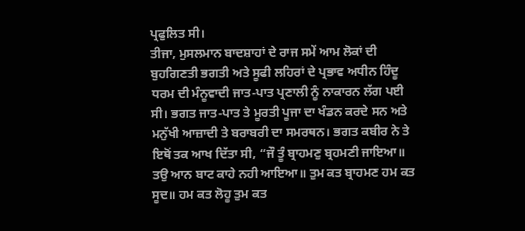ਪ੍ਰਫੁਲਿਤ ਸੀ।
ਤੀਜਾ, ਮੁਸਲਮਾਨ ਬਾਦਸ਼ਾਹਾਂ ਦੇ ਰਾਜ ਸਮੇਂ ਆਮ ਲੋਕਾਂ ਦੀ ਬੁਹਗਿਣਤੀ ਭਗਤੀ ਅਤੇ ਸੂਫੀ ਲਹਿਰਾਂ ਦੇ ਪ੍ਰਭਾਵ ਅਧੀਨ ਹਿੰਦੂ ਧਰਮ ਦੀ ਮੰਨੂਵਾਦੀ ਜਾਤ-ਪਾਤ ਪ੍ਰਣਾਲੀ ਨੂੰ ਨਾਕਾਰਨ ਲੱਗ ਪਈ ਸੀ। ਭਗਤ ਜਾਤ-ਪਾਤ ਤੇ ਮੂਰਤੀ ਪੂਜਾ ਦਾ ਖੰਡਨ ਕਰਦੇ ਸਨ ਅਤੇ ਮਨੁੱਖੀ ਆਜ਼ਾਦੀ ਤੇ ਬਰਾਬਰੀ ਦਾ ਸਮਰਥਨ। ਭਗਤ ਕਬੀਰ ਨੇ ਤੇ ਇਥੋਂ ਤਕ ਆਖ ਦਿੱਤਾ ਸੀ, “ਜੌ ਤੂੰ ਬ੍ਰਾਹਮਣੁ ਬ੍ਰਹਮਣੀ ਜਾਇਆ॥ ਤਉ ਆਨ ਬਾਟ ਕਾਹੇ ਨਹੀ ਆਇਆ॥ ਤੁਮ ਕਤ ਬ੍ਰਾਹਮਣ ਹਮ ਕਤ ਸੂਦ॥ ਹਮ ਕਤ ਲੋਹੂ ਤੁਮ ਕਤ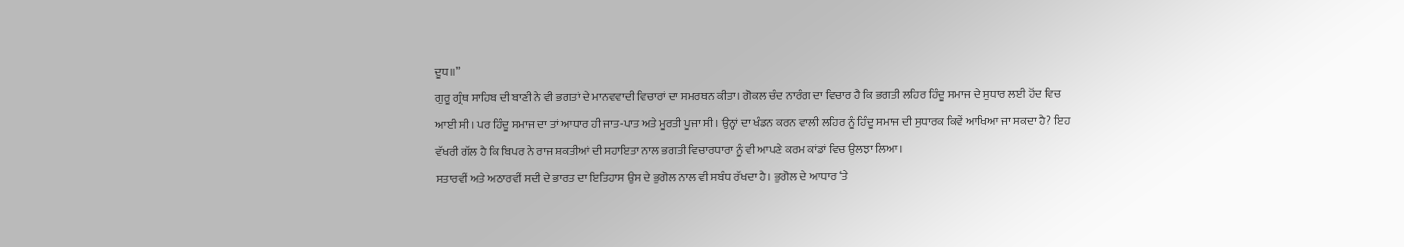ਦੂਧ॥”
ਗੁਰੂ ਗ੍ਰੰਥ ਸਾਹਿਬ ਦੀ ਬਾਣੀ ਨੇ ਵੀ ਭਗਤਾਂ ਦੇ ਮਾਨਵਵਾਦੀ ਵਿਚਾਰਾਂ ਦਾ ਸਮਰਥਨ ਕੀਤਾ। ਗੋਕਲ ਚੰਦ ਨਾਰੰਗ ਦਾ ਵਿਚਾਰ ਹੈ ਕਿ ਭਗਤੀ ਲਹਿਰ ਹਿੰਦੂ ਸਮਾਜ ਦੇ ਸੁਧਾਰ ਲਈ ਹੋਂਦ ਵਿਚ ਆਈ ਸੀ। ਪਰ ਹਿੰਦੂ ਸਮਾਜ ਦਾ ਤਾਂ ਆਧਾਰ ਹੀ ਜਾਤ-ਪਾਤ ਅਤੇ ਮੂਰਤੀ ਪੂਜਾ ਸੀ। ਉਨ੍ਹਾਂ ਦਾ ਖੰਡਨ ਕਰਨ ਵਾਲੀ ਲਹਿਰ ਨੂੰ ਹਿੰਦੂ ਸਮਾਜ ਦੀ ਸੁਧਾਰਕ ਕਿਵੇਂ ਆਖਿਆ ਜਾ ਸਕਦਾ ਹੈ? ਇਹ ਵੱਖਰੀ ਗੱਲ ਹੈ ਕਿ ਬਿਪਰ ਨੇ ਰਾਜ ਸ਼ਕਤੀਆਂ ਦੀ ਸਹਾਇਤਾ ਨਾਲ ਭਗਤੀ ਵਿਚਾਰਧਾਰਾ ਨੂੰ ਵੀ ਆਪਣੇ ਕਰਮ ਕਾਂਡਾਂ ਵਿਚ ਉਲਝਾ ਲਿਆ।
ਸਤਾਰਵੀਂ ਅਤੇ ਅਠਾਰਵੀਂ ਸਦੀ ਦੇ ਭਾਰਤ ਦਾ ਇਤਿਹਾਸ ਉਸ ਦੇ ਭੁਗੋਲ ਨਾਲ ਵੀ ਸਬੰਧ ਰੱਖਦਾ ਹੈ। ਭੁਗੋਲ ਦੇ ਆਧਾਰ ‘ਤੇ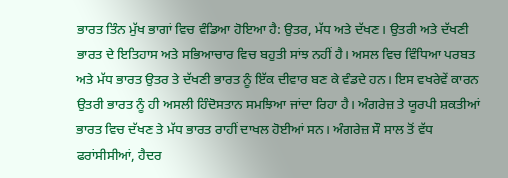ਭਾਰਤ ਤਿੰਨ ਮੁੱਖ ਭਾਗਾਂ ਵਿਚ ਵੰਡਿਆ ਹੋਇਆ ਹੈ: ਉਤਰ, ਮੱਧ ਅਤੇ ਦੱਖਣ। ਉਤਰੀ ਅਤੇ ਦੱਖਣੀ ਭਾਰਤ ਦੇ ਇਤਿਹਾਸ ਅਤੇ ਸਭਿਆਚਾਰ ਵਿਚ ਬਹੁਤੀ ਸਾਂਝ ਨਹੀਂ ਹੈ। ਅਸਲ ਵਿਚ ਵਿੰਧਿਆ ਪਰਬਤ ਅਤੇ ਮੱਧ ਭਾਰਤ ਉਤਰ ਤੇ ਦੱਖਣੀ ਭਾਰਤ ਨੂੰ ਇੱਕ ਦੀਵਾਰ ਬਣ ਕੇ ਵੰਡਦੇ ਹਨ। ਇਸ ਵਖਰੇਵੇਂ ਕਾਰਨ ਉਤਰੀ ਭਾਰਤ ਨੂੰ ਹੀ ਅਸਲੀ ਹਿੰਦੋਸਤਾਨ ਸਮਝਿਆ ਜਾਂਦਾ ਰਿਹਾ ਹੈ। ਅੰਗਰੇਜ਼ ਤੇ ਯੂਰਪੀ ਸ਼ਕਤੀਆਂ ਭਾਰਤ ਵਿਚ ਦੱਖਣ ਤੇ ਮੱਧ ਭਾਰਤ ਰਾਹੀਂ ਦਾਖਲ ਹੋਈਆਂ ਸਨ। ਅੰਗਰੇਜ਼ ਸੌ ਸਾਲ ਤੋਂ ਵੱਧ ਫਰਾਂਸੀਸੀਆਂ, ਹੈਦਰ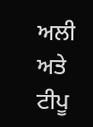ਅਲੀ ਅਤੇ ਟੀਪੂ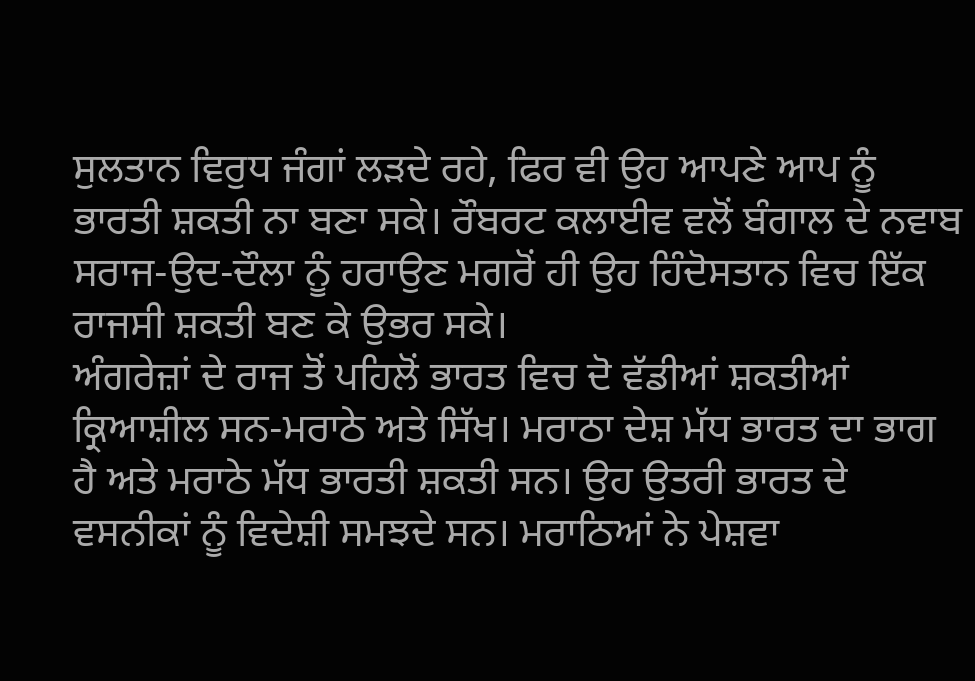ਸੁਲਤਾਨ ਵਿਰੁਧ ਜੰਗਾਂ ਲੜਦੇ ਰਹੇ, ਫਿਰ ਵੀ ਉਹ ਆਪਣੇ ਆਪ ਨੂੰ ਭਾਰਤੀ ਸ਼ਕਤੀ ਨਾ ਬਣਾ ਸਕੇ। ਰੌਬਰਟ ਕਲਾਈਵ ਵਲੋਂ ਬੰਗਾਲ ਦੇ ਨਵਾਬ ਸਰਾਜ-ਉਦ-ਦੌਲਾ ਨੂੰ ਹਰਾਉਣ ਮਗਰੋਂ ਹੀ ਉਹ ਹਿੰਦੋਸਤਾਨ ਵਿਚ ਇੱਕ ਰਾਜਸੀ ਸ਼ਕਤੀ ਬਣ ਕੇ ਉਭਰ ਸਕੇ।
ਅੰਗਰੇਜ਼ਾਂ ਦੇ ਰਾਜ ਤੋਂ ਪਹਿਲੋਂ ਭਾਰਤ ਵਿਚ ਦੋ ਵੱਡੀਆਂ ਸ਼ਕਤੀਆਂ ਕ੍ਰਿਆਸ਼ੀਲ ਸਨ-ਮਰਾਠੇ ਅਤੇ ਸਿੱਖ। ਮਰਾਠਾ ਦੇਸ਼ ਮੱਧ ਭਾਰਤ ਦਾ ਭਾਗ ਹੈ ਅਤੇ ਮਰਾਠੇ ਮੱਧ ਭਾਰਤੀ ਸ਼ਕਤੀ ਸਨ। ਉਹ ਉਤਰੀ ਭਾਰਤ ਦੇ ਵਸਨੀਕਾਂ ਨੂੰ ਵਿਦੇਸ਼ੀ ਸਮਝਦੇ ਸਨ। ਮਰਾਠਿਆਂ ਨੇ ਪੇਸ਼ਵਾ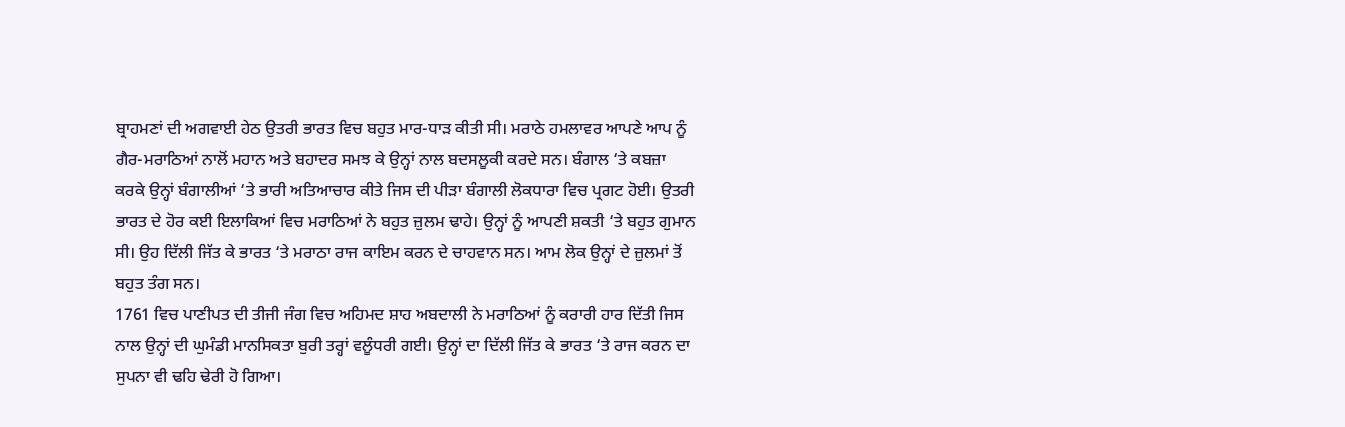ਬ੍ਰਾਹਮਣਾਂ ਦੀ ਅਗਵਾਈ ਹੇਠ ਉਤਰੀ ਭਾਰਤ ਵਿਚ ਬਹੁਤ ਮਾਰ-ਧਾੜ ਕੀਤੀ ਸੀ। ਮਰਾਠੇ ਹਮਲਾਵਰ ਆਪਣੇ ਆਪ ਨੂੰ ਗੈਰ-ਮਰਾਠਿਆਂ ਨਾਲੋਂ ਮਹਾਨ ਅਤੇ ਬਹਾਦਰ ਸਮਝ ਕੇ ਉਨ੍ਹਾਂ ਨਾਲ ਬਦਸਲੂਕੀ ਕਰਦੇ ਸਨ। ਬੰਗਾਲ ‘ਤੇ ਕਬਜ਼ਾ ਕਰਕੇ ਉਨ੍ਹਾਂ ਬੰਗਾਲੀਆਂ ‘ਤੇ ਭਾਰੀ ਅਤਿਆਚਾਰ ਕੀਤੇ ਜਿਸ ਦੀ ਪੀੜਾ ਬੰਗਾਲੀ ਲੋਕਧਾਰਾ ਵਿਚ ਪ੍ਰਗਟ ਹੋਈ। ਉਤਰੀ ਭਾਰਤ ਦੇ ਹੋਰ ਕਈ ਇਲਾਕਿਆਂ ਵਿਚ ਮਰਾਠਿਆਂ ਨੇ ਬਹੁਤ ਜ਼ੁਲਮ ਢਾਹੇ। ਉਨ੍ਹਾਂ ਨੂੰ ਆਪਣੀ ਸ਼ਕਤੀ ‘ਤੇ ਬਹੁਤ ਗੁਮਾਨ ਸੀ। ਉਹ ਦਿੱਲੀ ਜਿੱਤ ਕੇ ਭਾਰਤ ‘ਤੇ ਮਰਾਠਾ ਰਾਜ ਕਾਇਮ ਕਰਨ ਦੇ ਚਾਹਵਾਨ ਸਨ। ਆਮ ਲੋਕ ਉਨ੍ਹਾਂ ਦੇ ਜ਼ੁਲਮਾਂ ਤੋਂ ਬਹੁਤ ਤੰਗ ਸਨ।
1761 ਵਿਚ ਪਾਣੀਪਤ ਦੀ ਤੀਜੀ ਜੰਗ ਵਿਚ ਅਹਿਮਦ ਸ਼ਾਹ ਅਬਦਾਲੀ ਨੇ ਮਰਾਠਿਆਂ ਨੂੰ ਕਰਾਰੀ ਹਾਰ ਦਿੱਤੀ ਜਿਸ ਨਾਲ ਉਨ੍ਹਾਂ ਦੀ ਘੁਮੰਡੀ ਮਾਨਸਿਕਤਾ ਬੁਰੀ ਤਰ੍ਹਾਂ ਵਲੂੰਧਰੀ ਗਈ। ਉਨ੍ਹਾਂ ਦਾ ਦਿੱਲੀ ਜਿੱਤ ਕੇ ਭਾਰਤ ‘ਤੇ ਰਾਜ ਕਰਨ ਦਾ ਸੁਪਨਾ ਵੀ ਢਹਿ ਢੇਰੀ ਹੋ ਗਿਆ।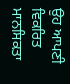ਉਹ ਆਪਣੀ ਵਿਕਰਿਤ ਮਾਨਸਿਕਤਾ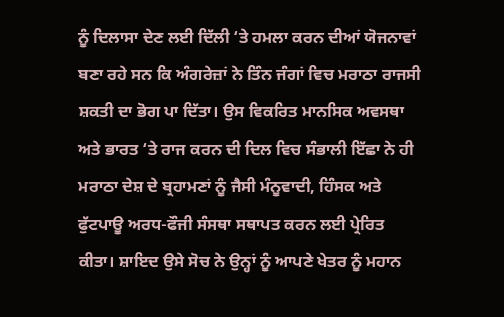ਨੂੰ ਦਿਲਾਸਾ ਦੇਣ ਲਈ ਦਿੱਲੀ ‘ਤੇ ਹਮਲਾ ਕਰਨ ਦੀਆਂ ਯੋਜਨਾਵਾਂ ਬਣਾ ਰਹੇ ਸਨ ਕਿ ਅੰਗਰੇਜ਼ਾਂ ਨੇ ਤਿੰਨ ਜੰਗਾਂ ਵਿਚ ਮਰਾਠਾ ਰਾਜਸੀ ਸ਼ਕਤੀ ਦਾ ਭੋਗ ਪਾ ਦਿੱਤਾ। ਉਸ ਵਿਕਰਿਤ ਮਾਨਸਿਕ ਅਵਸਥਾ ਅਤੇ ਭਾਰਤ ‘ਤੇ ਰਾਜ ਕਰਨ ਦੀ ਦਿਲ ਵਿਚ ਸੰਭਾਲੀ ਇੱਛਾ ਨੇ ਹੀ ਮਰਾਠਾ ਦੇਸ਼ ਦੇ ਬ੍ਰਹਾਮਣਾਂ ਨੂੰ ਜੈਸੀ ਮੰਨੂਵਾਦੀ, ਹਿੰਸਕ ਅਤੇ ਫੁੱਟਪਾਊ ਅਰਧ-ਫੌਜੀ ਸੰਸਥਾ ਸਥਾਪਤ ਕਰਨ ਲਈ ਪ੍ਰੇਰਿਤ ਕੀਤਾ। ਸ਼ਾਇਦ ਉਸੇ ਸੋਚ ਨੇ ਉਨ੍ਹਾਂ ਨੂੰ ਆਪਣੇ ਖੇਤਰ ਨੂੰ ਮਹਾਨ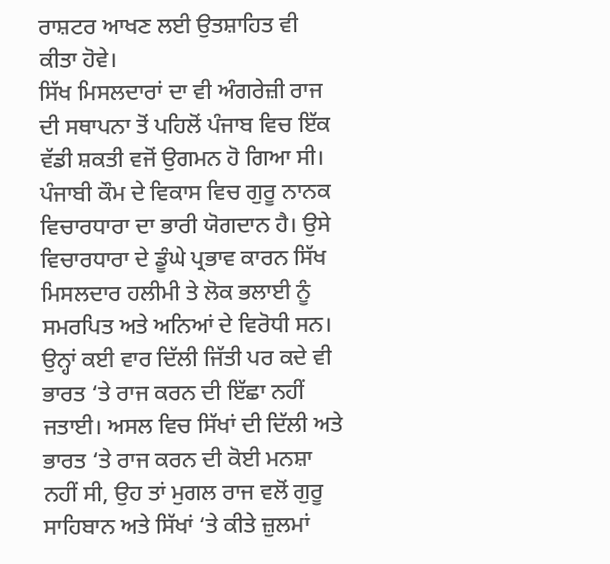ਰਾਸ਼ਟਰ ਆਖਣ ਲਈ ਉਤਸ਼ਾਹਿਤ ਵੀ ਕੀਤਾ ਹੋਵੇ।
ਸਿੱਖ ਮਿਸਲਦਾਰਾਂ ਦਾ ਵੀ ਅੰਗਰੇਜ਼ੀ ਰਾਜ ਦੀ ਸਥਾਪਨਾ ਤੋਂ ਪਹਿਲੋਂ ਪੰਜਾਬ ਵਿਚ ਇੱਕ ਵੱਡੀ ਸ਼ਕਤੀ ਵਜੋਂ ਉਗਮਨ ਹੋ ਗਿਆ ਸੀ। ਪੰਜਾਬੀ ਕੌਮ ਦੇ ਵਿਕਾਸ ਵਿਚ ਗੁਰੂ ਨਾਨਕ ਵਿਚਾਰਧਾਰਾ ਦਾ ਭਾਰੀ ਯੋਗਦਾਨ ਹੈ। ਉਸੇ ਵਿਚਾਰਧਾਰਾ ਦੇ ਡੂੰਘੇ ਪ੍ਰਭਾਵ ਕਾਰਨ ਸਿੱਖ ਮਿਸਲਦਾਰ ਹਲੀਮੀ ਤੇ ਲੋਕ ਭਲਾਈ ਨੂੰ ਸਮਰਪਿਤ ਅਤੇ ਅਨਿਆਂ ਦੇ ਵਿਰੋਧੀ ਸਨ। ਉਨ੍ਹਾਂ ਕਈ ਵਾਰ ਦਿੱਲੀ ਜਿੱਤੀ ਪਰ ਕਦੇ ਵੀ ਭਾਰਤ ‘ਤੇ ਰਾਜ ਕਰਨ ਦੀ ਇੱਛਾ ਨਹੀਂ ਜਤਾਈ। ਅਸਲ ਵਿਚ ਸਿੱਖਾਂ ਦੀ ਦਿੱਲੀ ਅਤੇ ਭਾਰਤ ‘ਤੇ ਰਾਜ ਕਰਨ ਦੀ ਕੋਈ ਮਨਸ਼ਾ ਨਹੀਂ ਸੀ, ਉਹ ਤਾਂ ਮੁਗਲ ਰਾਜ ਵਲੋਂ ਗੁਰੂ ਸਾਹਿਬਾਨ ਅਤੇ ਸਿੱਖਾਂ ‘ਤੇ ਕੀਤੇ ਜ਼ੁਲਮਾਂ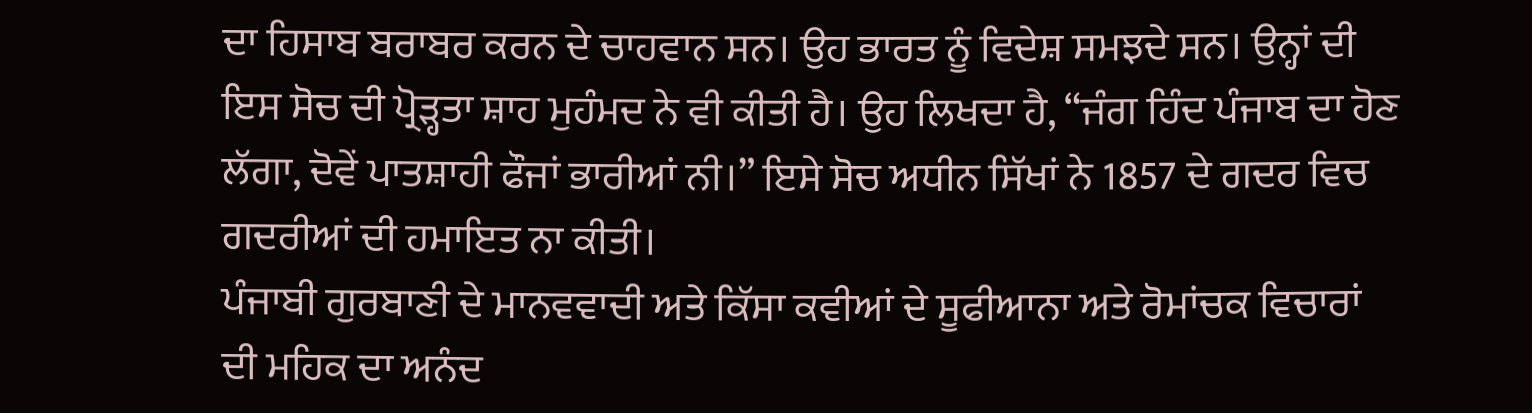ਦਾ ਹਿਸਾਬ ਬਰਾਬਰ ਕਰਨ ਦੇ ਚਾਹਵਾਨ ਸਨ। ਉਹ ਭਾਰਤ ਨੂੰ ਵਿਦੇਸ਼ ਸਮਝਦੇ ਸਨ। ਉਨ੍ਹਾਂ ਦੀ ਇਸ ਸੋਚ ਦੀ ਪ੍ਰੋੜ੍ਹਤਾ ਸ਼ਾਹ ਮੁਹੰਮਦ ਨੇ ਵੀ ਕੀਤੀ ਹੈ। ਉਹ ਲਿਖਦਾ ਹੈ, “ਜੰਗ ਹਿੰਦ ਪੰਜਾਬ ਦਾ ਹੋਣ ਲੱਗਾ, ਦੋਵੇਂ ਪਾਤਸ਼ਾਹੀ ਫੌਜਾਂ ਭਾਰੀਆਂ ਨੀ।” ਇਸੇ ਸੋਚ ਅਧੀਨ ਸਿੱਖਾਂ ਨੇ 1857 ਦੇ ਗਦਰ ਵਿਚ ਗਦਰੀਆਂ ਦੀ ਹਮਾਇਤ ਨਾ ਕੀਤੀ।
ਪੰਜਾਬੀ ਗੁਰਬਾਣੀ ਦੇ ਮਾਨਵਵਾਦੀ ਅਤੇ ਕਿੱਸਾ ਕਵੀਆਂ ਦੇ ਸੂਫੀਆਨਾ ਅਤੇ ਰੋਮਾਂਚਕ ਵਿਚਾਰਾਂ ਦੀ ਮਹਿਕ ਦਾ ਅਨੰਦ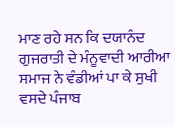ਮਾਣ ਰਹੇ ਸਨ ਕਿ ਦਯਾਨੰਦ ਗੁਜਰਾਤੀ ਦੇ ਮੰਨੂਵਾਦੀ ਆਰੀਆ ਸਮਾਜ ਨੇ ਵੰਡੀਆਂ ਪਾ ਕੇ ਸੁਖੀ ਵਸਦੇ ਪੰਜਾਬ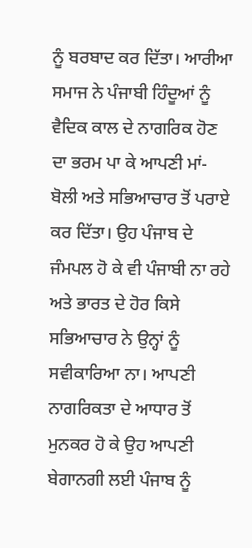ਨੂੰ ਬਰਬਾਦ ਕਰ ਦਿੱਤਾ। ਆਰੀਆ ਸਮਾਜ ਨੇ ਪੰਜਾਬੀ ਹਿੰਦੂਆਂ ਨੂੰ ਵੈਦਿਕ ਕਾਲ ਦੇ ਨਾਗਰਿਕ ਹੋਣ ਦਾ ਭਰਮ ਪਾ ਕੇ ਆਪਣੀ ਮਾਂ-ਬੋਲੀ ਅਤੇ ਸਭਿਆਚਾਰ ਤੋਂ ਪਰਾਏ ਕਰ ਦਿੱਤਾ। ਉਹ ਪੰਜਾਬ ਦੇ ਜੰਮਪਲ ਹੋ ਕੇ ਵੀ ਪੰਜਾਬੀ ਨਾ ਰਹੇ ਅਤੇ ਭਾਰਤ ਦੇ ਹੋਰ ਕਿਸੇ ਸਭਿਆਚਾਰ ਨੇ ਉਨ੍ਹਾਂ ਨੂੰ ਸਵੀਕਾਰਿਆ ਨਾ। ਆਪਣੀ ਨਾਗਰਿਕਤਾ ਦੇ ਆਧਾਰ ਤੋਂ ਮੁਨਕਰ ਹੋ ਕੇ ਉਹ ਆਪਣੀ ਬੇਗਾਨਗੀ ਲਈ ਪੰਜਾਬ ਨੂੰ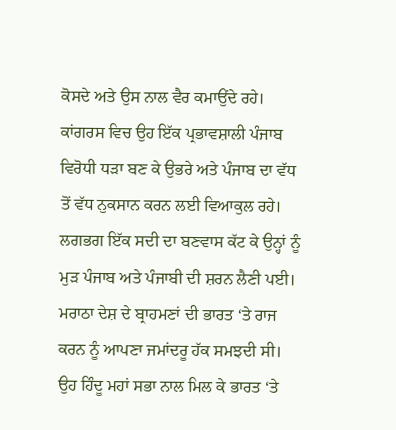ਕੋਸਦੇ ਅਤੇ ਉਸ ਨਾਲ ਵੈਰ ਕਮਾਉਂਦੇ ਰਹੇ। ਕਾਂਗਰਸ ਵਿਚ ਉਹ ਇੱਕ ਪ੍ਰਭਾਵਸ਼ਾਲੀ ਪੰਜਾਬ ਵਿਰੋਧੀ ਧੜਾ ਬਣ ਕੇ ਉਭਰੇ ਅਤੇ ਪੰਜਾਬ ਦਾ ਵੱਧ ਤੋਂ ਵੱਧ ਨੁਕਸਾਨ ਕਰਨ ਲਈ ਵਿਆਕੁਲ ਰਹੇ। ਲਗਭਗ ਇੱਕ ਸਦੀ ਦਾ ਬਣਵਾਸ ਕੱਟ ਕੇ ਉਨ੍ਹਾਂ ਨੂੰ ਮੁੜ ਪੰਜਾਬ ਅਤੇ ਪੰਜਾਬੀ ਦੀ ਸ਼ਰਨ ਲੈਣੀ ਪਈ।
ਮਰਾਠਾ ਦੇਸ਼ ਦੇ ਬ੍ਰਾਹਮਣਾਂ ਦੀ ਭਾਰਤ ‘ਤੇ ਰਾਜ ਕਰਨ ਨੂੰ ਆਪਣਾ ਜਮਾਂਦਰੂ ਹੱਕ ਸਮਝਦੀ ਸੀ। ਉਹ ਹਿੰਦੂ ਮਹਾਂ ਸਭਾ ਨਾਲ ਮਿਲ ਕੇ ਭਾਰਤ ‘ਤੇ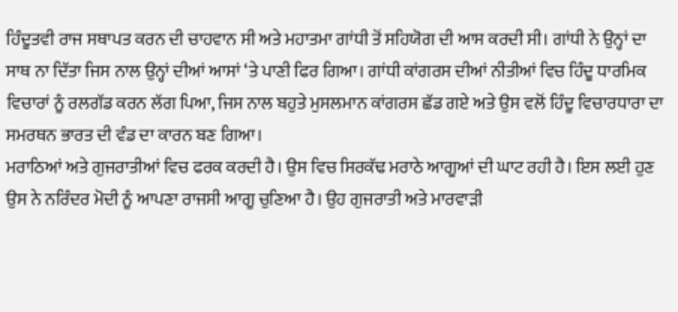ਹਿੰਦੂਤਵੀ ਰਾਜ ਸਥਾਪਤ ਕਰਨ ਦੀ ਚਾਹਵਾਨ ਸੀ ਅਤੇ ਮਹਾਤਮਾ ਗਾਂਧੀ ਤੋਂ ਸਹਿਯੋਗ ਦੀ ਆਸ ਕਰਦੀ ਸੀ। ਗਾਂਧੀ ਨੇ ਉਨ੍ਹਾਂ ਦਾ ਸਾਥ ਨਾ ਦਿੱਤਾ ਜਿਸ ਨਾਲ ਉਨ੍ਹਾਂ ਦੀਆਂ ਆਸਾਂ ‘ਤੇ ਪਾਣੀ ਫਿਰ ਗਿਆ। ਗਾਂਧੀ ਕਾਂਗਰਸ ਦੀਆਂ ਨੀਤੀਆਂ ਵਿਚ ਹਿੰਦੂ ਧਾਰਮਿਕ ਵਿਚਾਰਾਂ ਨੂੰ ਰਲਗੱਡ ਕਰਨ ਲੱਗ ਪਿਆ, ਜਿਸ ਨਾਲ ਬਹੁਤੇ ਮੁਸਲਮਾਨ ਕਾਂਗਰਸ ਛੱਡ ਗਏ ਅਤੇ ਉਸ ਵਲੋਂ ਹਿੰਦੂ ਵਿਚਾਰਧਾਰਾ ਦਾ ਸਮਰਥਨ ਭਾਰਤ ਦੀ ਵੰਡ ਦਾ ਕਾਰਨ ਬਣ ਗਿਆ।
ਮਰਾਠਿਆਂ ਅਤੇ ਗੁਜਰਾਤੀਆਂ ਵਿਚ ਫਰਕ ਕਰਦੀ ਹੈ। ਉਸ ਵਿਚ ਸਿਰਕੱਢ ਮਰਾਠੇ ਆਗੂਆਂ ਦੀ ਘਾਟ ਰਹੀ ਹੈ। ਇਸ ਲਈ ਹੁਣ ਉਸ ਨੇ ਨਰਿੰਦਰ ਮੋਦੀ ਨੂੰ ਆਪਣਾ ਰਾਜਸੀ ਆਗੂ ਚੁਣਿਆ ਹੈ। ਉਹ ਗੁਜਰਾਤੀ ਅਤੇ ਮਾਰਵਾੜੀ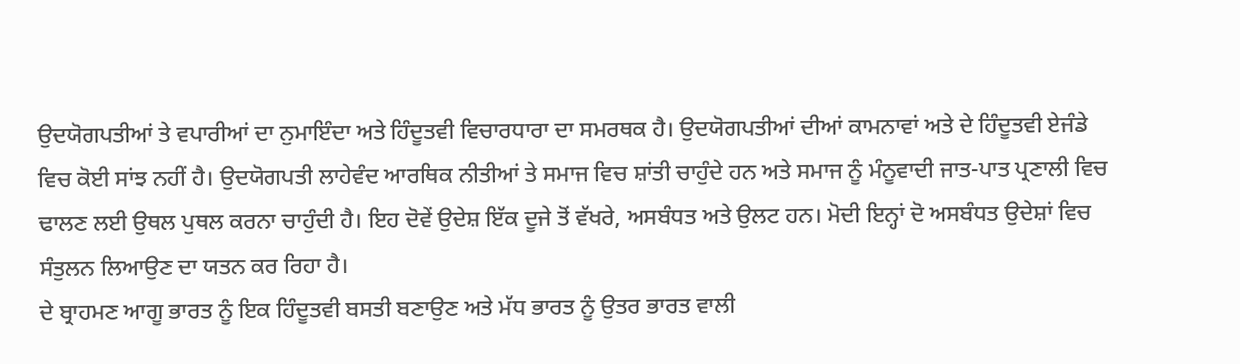ਉਦਯੋਗਪਤੀਆਂ ਤੇ ਵਪਾਰੀਆਂ ਦਾ ਨੁਮਾਇੰਦਾ ਅਤੇ ਹਿੰਦੂਤਵੀ ਵਿਚਾਰਧਾਰਾ ਦਾ ਸਮਰਥਕ ਹੈ। ਉਦਯੋਗਪਤੀਆਂ ਦੀਆਂ ਕਾਮਨਾਵਾਂ ਅਤੇ ਦੇ ਹਿੰਦੂਤਵੀ ਏਜੰਡੇ ਵਿਚ ਕੋਈ ਸਾਂਝ ਨਹੀਂ ਹੈ। ਉਦਯੋਗਪਤੀ ਲਾਹੇਵੰਦ ਆਰਥਿਕ ਨੀਤੀਆਂ ਤੇ ਸਮਾਜ ਵਿਚ ਸ਼ਾਂਤੀ ਚਾਹੁੰਦੇ ਹਨ ਅਤੇ ਸਮਾਜ ਨੂੰ ਮੰਨੂਵਾਦੀ ਜਾਤ-ਪਾਤ ਪ੍ਰਣਾਲੀ ਵਿਚ ਢਾਲਣ ਲਈ ਉਥਲ ਪੁਥਲ ਕਰਨਾ ਚਾਹੁੰਦੀ ਹੈ। ਇਹ ਦੋਵੇਂ ਉਦੇਸ਼ ਇੱਕ ਦੂਜੇ ਤੋਂ ਵੱਖਰੇ, ਅਸਬੰਧਤ ਅਤੇ ਉਲਟ ਹਨ। ਮੋਦੀ ਇਨ੍ਹਾਂ ਦੋ ਅਸਬੰਧਤ ਉਦੇਸ਼ਾਂ ਵਿਚ ਸੰਤੁਲਨ ਲਿਆਉਣ ਦਾ ਯਤਨ ਕਰ ਰਿਹਾ ਹੈ।
ਦੇ ਬ੍ਰਾਹਮਣ ਆਗੂ ਭਾਰਤ ਨੂੰ ਇਕ ਹਿੰਦੂਤਵੀ ਬਸਤੀ ਬਣਾਉਣ ਅਤੇ ਮੱਧ ਭਾਰਤ ਨੂੰ ਉਤਰ ਭਾਰਤ ਵਾਲੀ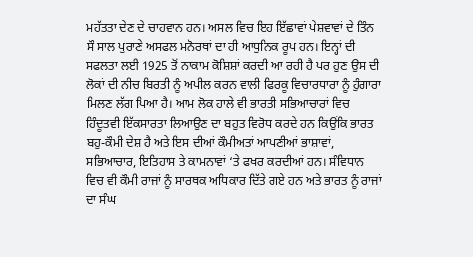ਮਹੱਤਤਾ ਦੇਣ ਦੇ ਚਾਹਵਾਨ ਹਨ। ਅਸਲ ਵਿਚ ਇਹ ਇੱਛਾਵਾਂ ਪੇਸ਼ਵਾਵਾਂ ਦੇ ਤਿੰਨ ਸੌ ਸਾਲ ਪੁਰਾਣੇ ਅਸਫਲ ਮਨੋਰਥਾਂ ਦਾ ਹੀ ਆਧੁਨਿਕ ਰੂਪ ਹਨ। ਇਨ੍ਹਾਂ ਦੀ ਸਫਲਤਾ ਲਈ 1925 ਤੋਂ ਨਾਕਾਮ ਕੋਸ਼ਿਸ਼ਾਂ ਕਰਦੀ ਆ ਰਹੀ ਹੈ ਪਰ ਹੁਣ ਉਸ ਦੀ ਲੋਕਾਂ ਦੀ ਨੀਚ ਬਿਰਤੀ ਨੂੰ ਅਪੀਲ ਕਰਨ ਵਾਲੀ ਫਿਰਕੂ ਵਿਚਾਰਧਾਰਾ ਨੂੰ ਹੁੰਗਾਰਾ ਮਿਲਣ ਲੱਗ ਪਿਆ ਹੈ। ਆਮ ਲੋਕ ਹਾਲੇ ਵੀ ਭਾਰਤੀ ਸਭਿਆਚਾਰਾਂ ਵਿਚ ਹਿੰਦੂਤਵੀ ਇੱਕਸਾਰਤਾ ਲਿਆਉਣ ਦਾ ਬਹੁਤ ਵਿਰੋਧ ਕਰਦੇ ਹਨ ਕਿਉਂਕਿ ਭਾਰਤ ਬਹੁ-ਕੌਮੀ ਦੇਸ਼ ਹੈ ਅਤੇ ਇਸ ਦੀਆਂ ਕੌਮੀਅਤਾਂ ਆਪਣੀਆਂ ਭਾਸ਼ਾਵਾਂ, ਸਭਿਆਚਾਰ, ਇਤਿਹਾਸ ਤੇ ਕਾਮਨਾਵਾਂ ‘ਤੇ ਫਖਰ ਕਰਦੀਆਂ ਹਨ। ਸੰਵਿਧਾਨ ਵਿਚ ਵੀ ਕੌਮੀ ਰਾਜਾਂ ਨੂੰ ਸਾਰਥਕ ਅਧਿਕਾਰ ਦਿੱਤੇ ਗਏ ਹਨ ਅਤੇ ਭਾਰਤ ਨੂੰ ਰਾਜਾਂ ਦਾ ਸੰਘ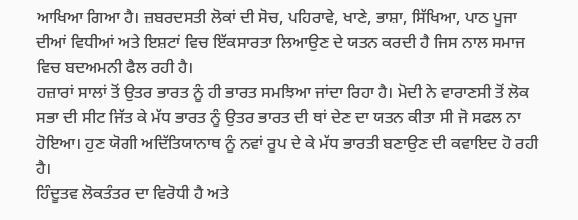ਆਖਿਆ ਗਿਆ ਹੈ। ਜ਼ਬਰਦਸਤੀ ਲੋਕਾਂ ਦੀ ਸੋਚ, ਪਹਿਰਾਵੇ, ਖਾਣੇ, ਭਾਸ਼ਾ, ਸਿੱਖਿਆ, ਪਾਠ ਪੂਜਾ ਦੀਆਂ ਵਿਧੀਆਂ ਅਤੇ ਇਸ਼ਟਾਂ ਵਿਚ ਇੱਕਸਾਰਤਾ ਲਿਆਉਣ ਦੇ ਯਤਨ ਕਰਦੀ ਹੈ ਜਿਸ ਨਾਲ ਸਮਾਜ ਵਿਚ ਬਦਅਮਨੀ ਫੈਲ ਰਹੀ ਹੈ।
ਹਜ਼ਾਰਾਂ ਸਾਲਾਂ ਤੋਂ ਉਤਰ ਭਾਰਤ ਨੂੰ ਹੀ ਭਾਰਤ ਸਮਝਿਆ ਜਾਂਦਾ ਰਿਹਾ ਹੈ। ਮੋਦੀ ਨੇ ਵਾਰਾਣਸੀ ਤੋਂ ਲੋਕ ਸਭਾ ਦੀ ਸੀਟ ਜਿੱਤ ਕੇ ਮੱਧ ਭਾਰਤ ਨੂੰ ਉਤਰ ਭਾਰਤ ਦੀ ਥਾਂ ਦੇਣ ਦਾ ਯਤਨ ਕੀਤਾ ਸੀ ਜੋ ਸਫਲ ਨਾ ਹੋਇਆ। ਹੁਣ ਯੋਗੀ ਅਦਿੱਤਿਯਾਨਾਥ ਨੂੰ ਨਵਾਂ ਰੂਪ ਦੇ ਕੇ ਮੱਧ ਭਾਰਤੀ ਬਣਾਉਣ ਦੀ ਕਵਾਇਦ ਹੋ ਰਹੀ ਹੈ।
ਹਿੰਦੂਤਵ ਲੋਕਤੰਤਰ ਦਾ ਵਿਰੋਧੀ ਹੈ ਅਤੇ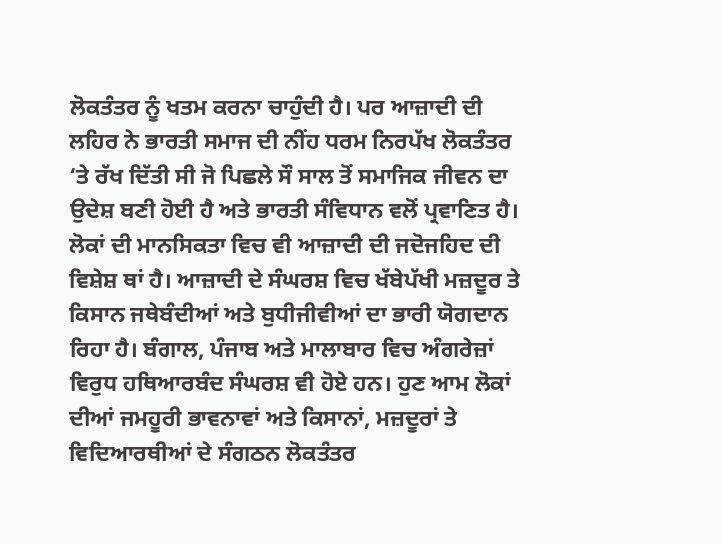ਲੋਕਤੰਤਰ ਨੂੰ ਖਤਮ ਕਰਨਾ ਚਾਹੁੰਦੀ ਹੈ। ਪਰ ਆਜ਼ਾਦੀ ਦੀ ਲਹਿਰ ਨੇ ਭਾਰਤੀ ਸਮਾਜ ਦੀ ਨੀਂਹ ਧਰਮ ਨਿਰਪੱਖ ਲੋਕਤੰਤਰ ‘ਤੇ ਰੱਖ ਦਿੱਤੀ ਸੀ ਜੋ ਪਿਛਲੇ ਸੌ ਸਾਲ ਤੋਂ ਸਮਾਜਿਕ ਜੀਵਨ ਦਾ ਉਦੇਸ਼ ਬਣੀ ਹੋਈ ਹੈ ਅਤੇ ਭਾਰਤੀ ਸੰਵਿਧਾਨ ਵਲੋਂ ਪ੍ਰਵਾਣਿਤ ਹੈ। ਲੋਕਾਂ ਦੀ ਮਾਨਸਿਕਤਾ ਵਿਚ ਵੀ ਆਜ਼ਾਦੀ ਦੀ ਜਦੋਜਹਿਦ ਦੀ ਵਿਸ਼ੇਸ਼ ਥਾਂ ਹੈ। ਆਜ਼ਾਦੀ ਦੇ ਸੰਘਰਸ਼ ਵਿਚ ਖੱਬੇਪੱਖੀ ਮਜ਼ਦੂਰ ਤੇ ਕਿਸਾਨ ਜਥੇਬੰਦੀਆਂ ਅਤੇ ਬੁਧੀਜੀਵੀਆਂ ਦਾ ਭਾਰੀ ਯੋਗਦਾਨ ਰਿਹਾ ਹੈ। ਬੰਗਾਲ, ਪੰਜਾਬ ਅਤੇ ਮਾਲਾਬਾਰ ਵਿਚ ਅੰਗਰੇਜ਼ਾਂ ਵਿਰੁਧ ਹਥਿਆਰਬੰਦ ਸੰਘਰਸ਼ ਵੀ ਹੋਏ ਹਨ। ਹੁਣ ਆਮ ਲੋਕਾਂ ਦੀਆਂ ਜਮਹੂਰੀ ਭਾਵਨਾਵਾਂ ਅਤੇ ਕਿਸਾਨਾਂ, ਮਜ਼ਦੂਰਾਂ ਤੇ ਵਿਦਿਆਰਥੀਆਂ ਦੇ ਸੰਗਠਨ ਲੋਕਤੰਤਰ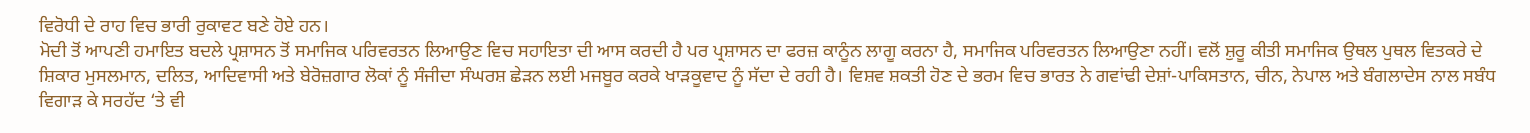ਵਿਰੋਧੀ ਦੇ ਰਾਹ ਵਿਚ ਭਾਰੀ ਰੁਕਾਵਟ ਬਣੇ ਹੋਏ ਹਨ।
ਮੋਦੀ ਤੋਂ ਆਪਣੀ ਹਮਾਇਤ ਬਦਲੇ ਪ੍ਰਸ਼ਾਸਨ ਤੋਂ ਸਮਾਜਿਕ ਪਰਿਵਰਤਨ ਲਿਆਉਣ ਵਿਚ ਸਹਾਇਤਾ ਦੀ ਆਸ ਕਰਦੀ ਹੈ ਪਰ ਪ੍ਰਸ਼ਾਸਨ ਦਾ ਫਰਜ਼ ਕਾਨੂੰਨ ਲਾਗੂ ਕਰਨਾ ਹੈ, ਸਮਾਜਿਕ ਪਰਿਵਰਤਨ ਲਿਆਉਣਾ ਨਹੀਂ। ਵਲੋਂ ਸ਼ੁਰੂ ਕੀਤੀ ਸਮਾਜਿਕ ਉਥਲ ਪੁਥਲ ਵਿਤਕਰੇ ਦੇ ਸ਼ਿਕਾਰ ਮੁਸਲਮਾਨ, ਦਲਿਤ, ਆਦਿਵਾਸੀ ਅਤੇ ਬੇਰੋਜ਼ਗਾਰ ਲੋਕਾਂ ਨੂੰ ਸੰਜੀਦਾ ਸੰਘਰਸ਼ ਛੇੜਨ ਲਈ ਮਜਬੂਰ ਕਰਕੇ ਖਾੜਕੂਵਾਦ ਨੂੰ ਸੱਦਾ ਦੇ ਰਹੀ ਹੈ। ਵਿਸ਼ਵ ਸ਼ਕਤੀ ਹੋਣ ਦੇ ਭਰਮ ਵਿਚ ਭਾਰਤ ਨੇ ਗਵਾਂਢੀ ਦੇਸ਼ਾਂ-ਪਾਕਿਸਤਾਨ, ਚੀਨ, ਨੇਪਾਲ ਅਤੇ ਬੰਗਲਾਦੇਸ ਨਾਲ ਸਬੰਧ ਵਿਗਾੜ ਕੇ ਸਰਹੱਦ ‘ਤੇ ਵੀ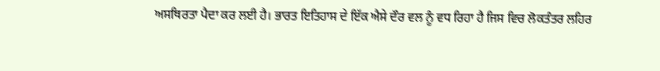ਅਸਥਿਰਤਾ ਪੈਦਾ ਕਰ ਲਈ ਹੈ। ਭਾਰਤ ਇਤਿਹਾਸ ਦੇ ਇੱਕ ਐਸੇ ਦੌਰ ਵਲ ਨੂੰ ਵਧ ਰਿਹਾ ਹੈ ਜਿਸ ਵਿਚ ਲੋਕਤੰਤਰ ਲਹਿਰ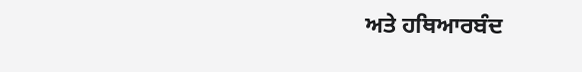ਅਤੇ ਹਥਿਆਰਬੰਦ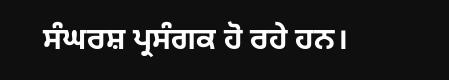ਸੰਘਰਸ਼ ਪ੍ਰਸੰਗਕ ਹੋ ਰਹੇ ਹਨ।